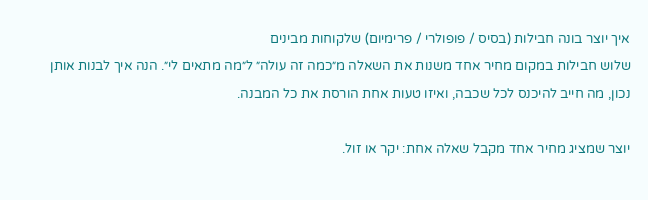איך יוצר בונה חבילות (בסיס / פופולרי / פרימיום) שלקוחות מבינים
שלוש חבילות במקום מחיר אחד משנות את השאלה מ״כמה זה עולה״ ל״מה מתאים לי״. הנה איך לבנות אותן נכון, מה חייב להיכנס לכל שכבה, ואיזו טעות אחת הורסת את כל המבנה.

יוצר שמציג מחיר אחד מקבל שאלה אחת: יקר או זול.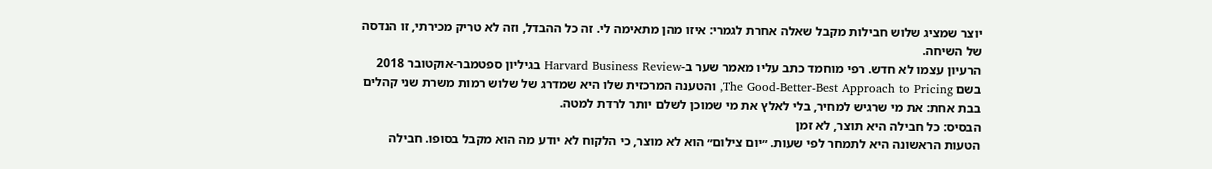יוצר שמציג שלוש חבילות מקבל שאלה אחרת לגמרי: איזו מהן מתאימה לי. זה כל ההבדל, וזה לא טריק מכירתי, זו הנדסה של השיחה.
הרעיון עצמו לא חדש. רפי מוחמד כתב עליו מאמר שער ב-Harvard Business Review בגיליון ספטמבר-אוקטובר 2018 בשם The Good-Better-Best Approach to Pricing, והטענה המרכזית שלו היא שמדרג של שלוש רמות משרת שני קהלים בבת אחת: את מי שרגיש למחיר, בלי לאלץ את מי שמוכן לשלם יותר לרדת למטה.
הבסיס: כל חבילה היא תוצר, לא זמן
הטעות הראשונה היא לתמחר לפי שעות. ״יום צילום״ הוא לא מוצר, כי הלקוח לא יודע מה הוא מקבל בסופו. חבילה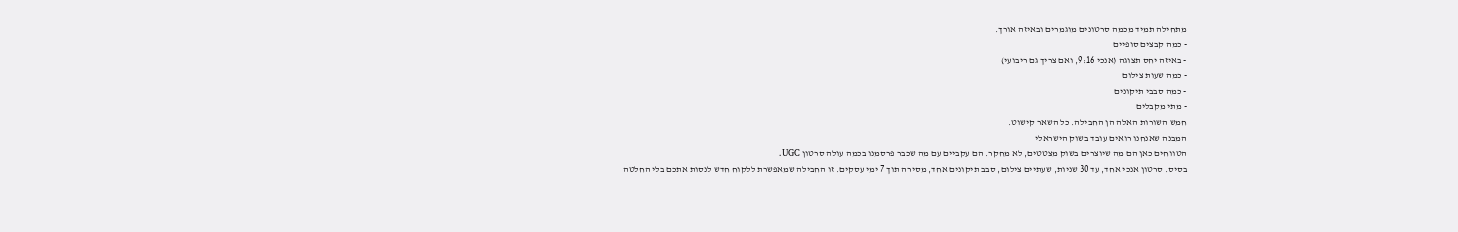מתחילה תמיד מכמה סרטונים מוגמרים ובאיזה אורך.
- כמה קבצים סופיים
- באיזה יחס תצוגה (אנכי 9:16, ואם צריך גם ריבועי)
- כמה שעות צילום
- כמה סבבי תיקונים
- מתי מקבלים
חמש השורות האלה הן החבילה. כל השאר קישוט.
המבנה שאנחנו רואים עובד בשוק הישראלי
הטווחים כאן הם מה שיוצרים בשוק מצטטים, לא מחקר. הם עקביים עם מה שכבר פרסמנו בכמה עולה סרטון UGC.
בסיס. סרטון אנכי אחד, עד 30 שניות, שעתיים צילום, סבב תיקונים אחד, מסירה תוך 7 ימי עסקים. זו החבילה שמאפשרת ללקוח חדש לנסות אתכם בלי החלטה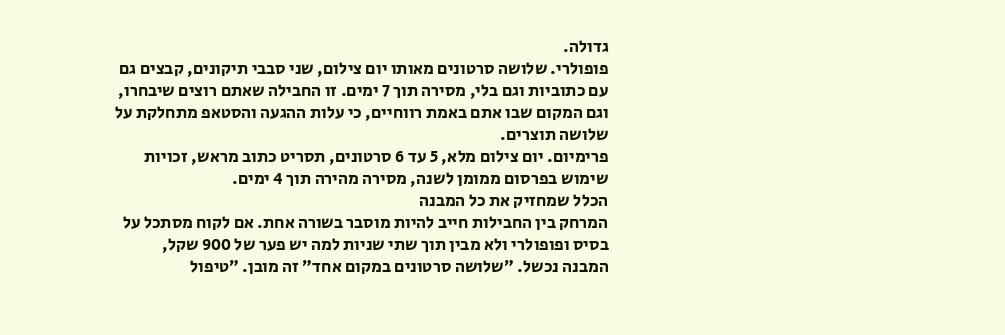גדולה.
פופולרי. שלושה סרטונים מאותו יום צילום, שני סבבי תיקונים, קבצים גם עם כתוביות וגם בלי, מסירה תוך 7 ימים. זו החבילה שאתם רוצים שיבחרו, וגם המקום שבו אתם באמת רווחיים, כי עלות ההגעה והסטאפ מתחלקת על שלושה תוצרים.
פרימיום. יום צילום מלא, 5 עד 6 סרטונים, תסריט כתוב מראש, זכויות שימוש בפרסום ממומן לשנה, מסירה מהירה תוך 4 ימים.
הכלל שמחזיק את כל המבנה
המרחק בין החבילות חייב להיות מוסבר בשורה אחת. אם לקוח מסתכל על בסיס ופופולרי ולא מבין תוך שתי שניות למה יש פער של 900 שקל, המבנה נכשל. ״שלושה סרטונים במקום אחד״ זה מובן. ״טיפול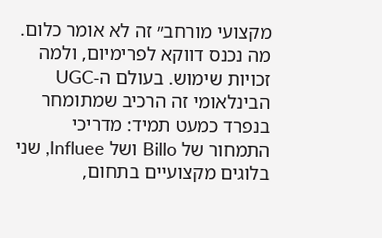מקצועי מורחב״ זה לא אומר כלום.
מה נכנס דווקא לפרימיום, ולמה
זכויות שימוש. בעולם ה-UGC הבינלאומי זה הרכיב שמתומחר בנפרד כמעט תמיד: מדריכי התמחור של Billo ושל Influee, שני בלוגים מקצועיים בתחום,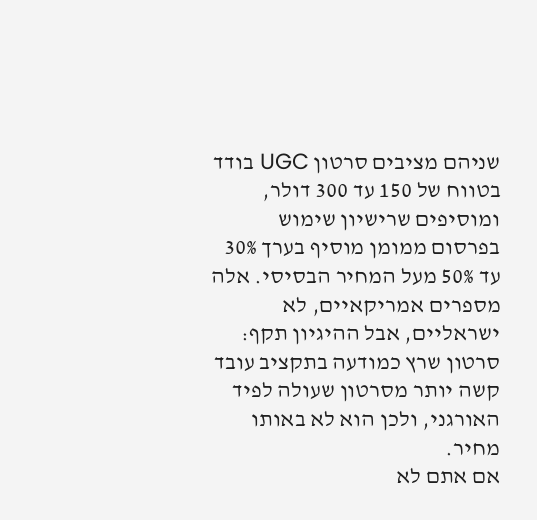שניהם מציבים סרטון UGC בודד בטווח של 150 עד 300 דולר, ומוסיפים שרישיון שימוש בפרסום ממומן מוסיף בערך 30% עד 50% מעל המחיר הבסיסי. אלה מספרים אמריקאיים, לא ישראליים, אבל ההיגיון תקף: סרטון שרץ כמודעה בתקציב עובד קשה יותר מסרטון שעולה לפיד האורגני, ולכן הוא לא באותו מחיר.
אם אתם לא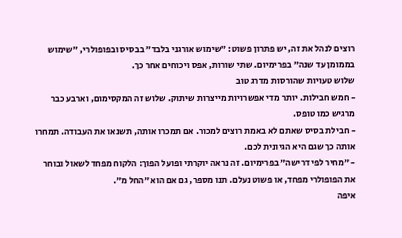רוצים לנהל את זה, יש פתרון פשוט: ״שימוש אורגני בלבד״ בבסיס ובפופולרי, ״שימוש בממומן עד שנה״ בפרימיום. שתי שורות, אפס ויכוחים אחר כך.
שלוש טעויות שהורסות מדרג טוב
- חמש חבילות. יותר מדי אפשרויות מייצרות שיתוק. שלוש זה המקסימום, וארבע כבר מרגיש כמו טופס.
- חבילת בסיס שאתם לא באמת רוצים למכור. אם תמכרו אותה, תשנאו את העבודה. תמחרו אותה כך שגם היא הגיונית לכם.
- ״מחיר לפי דרישה״ בפרימיום. זה נראה יוקרתי ופועל הפוך: הלקוח מפחד לשאול ובוחר את הפופולרי מפחד, או פשוט נעלם. תנו מספר, גם אם הוא ״החל מ״.
איפה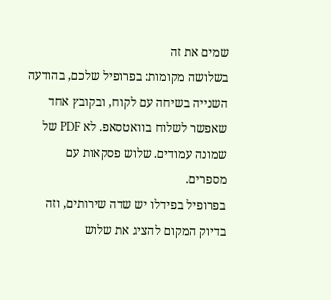שמים את זה
בשלושה מקומות: בפרופיל שלכם, בהודעה השנייה בשיחה עם לקוח, ובקובץ אחד שאפשר לשלוח בוואטסאפ. לא PDF של שמונה עמודים. שלוש פסקאות עם מספרים.
בפרופיל בפידלו יש שדה שירותים, וזה בדיוק המקום להציג את שלוש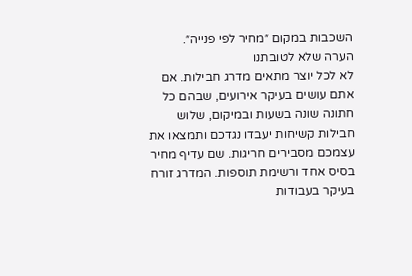השכבות במקום ״מחיר לפי פנייה״.
הערה שלא לטובתנו
לא לכל יוצר מתאים מדרג חבילות. אם אתם עושים בעיקר אירועים, שבהם כל חתונה שונה בשעות ובמיקום, שלוש חבילות קשיחות יעבדו נגדכם ותמצאו את עצמכם מסבירים חריגות. שם עדיף מחיר בסיס אחד ורשימת תוספות. המדרג זורח בעיקר בעבודות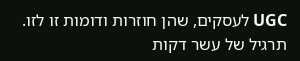UGC לעסקים, שהן חוזרות ודומות זו לזו.
תרגיל של עשר דקות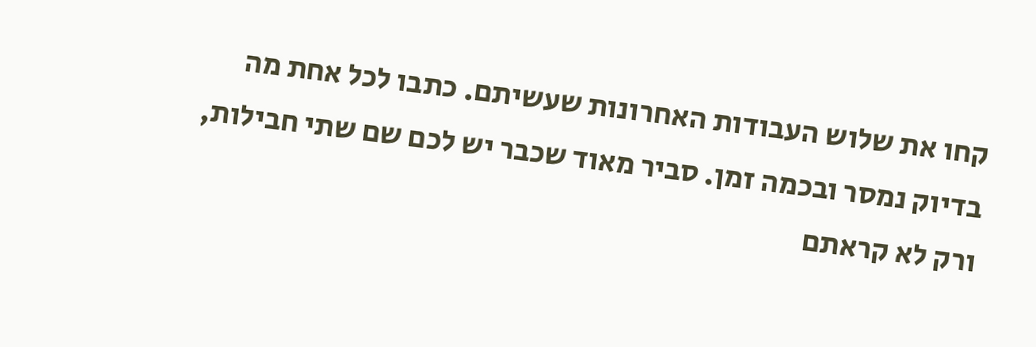קחו את שלוש העבודות האחרונות שעשיתם. כתבו לכל אחת מה בדיוק נמסר ובכמה זמן. סביר מאוד שכבר יש לכם שם שתי חבילות, ורק לא קראתם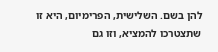להן בשם. השלישית, הפרימיום, היא זו שתצטרכו להמציא, וזו גם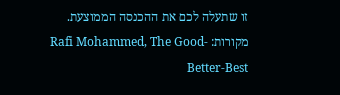זו שתעלה לכם את ההכנסה הממוצעת.
מקורות: Rafi Mohammed, The Good-Better-Best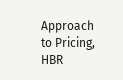Approach to Pricing, HBR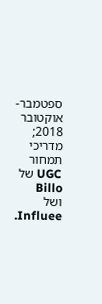ספטמבר-אוקטובר 2018; מדריכי תמחור UGC של Billo ושל Influee.